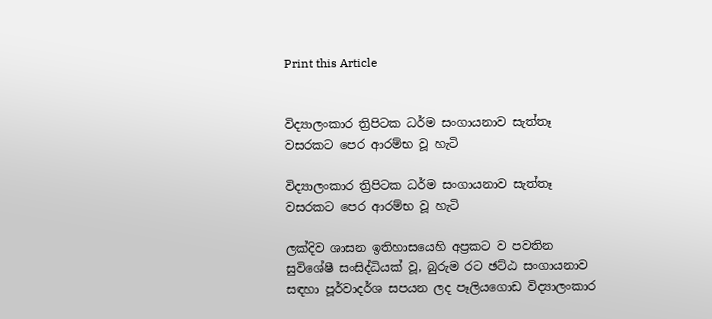Print this Article


විද්‍යාලංකාර ත්‍රිපිටක ධර්ම සංගායනාව සැත්තෑ වසරකට පෙර ආරම්භ වූ හැටි

විද්‍යාලංකාර ත්‍රිපිටක ධර්ම සංගායනාව සැත්තෑ වසරකට පෙර ආරම්භ වූ හැටි

ලක්දිව ශාසන ඉතිහාසයෙහි අප්‍රකට ව පවතින සුවිශේෂී සංසිද්ධියක් වූ, බුරුම රට ඡට්ඨ සංගායනාව සඳහා පූර්වාදර්ශ සපයන ලද පෑලියගොඩ විද්‍යාලංකාර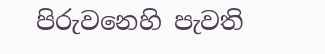පිරුවනෙහි පැවති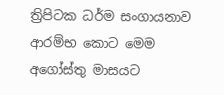ත්‍රිපිටක ධර්ම සංගායනාව ආරම්භ කොට මෙම අගෝස්තු මාසයට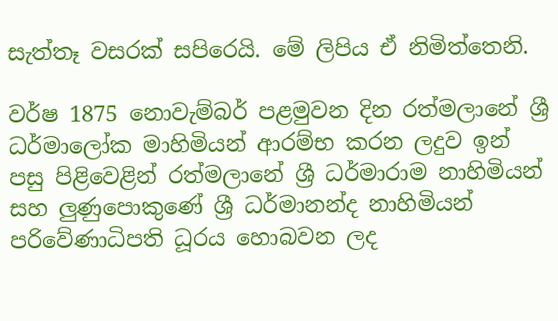සැත්තෑ වසරක් සපිරෙයි. මේ ලිපිය ඒ නිමිත්තෙනි.

වර්ෂ 1875 නොවැම්බර් පළමුවන දින රත්මලානේ ශ්‍රී ධර්මාලෝක මාහිමියන් ආරම්භ කරන ලදුව ඉන් පසු පිළිවෙළින් රත්මලානේ ශ්‍රී ධර්මාරාම නාහිමියන් සහ ලුණුපොකුණේ ශ්‍රී ධර්මානන්ද නාහිමියන් පරිවේණාධිපති ධූරය හොබවන ලද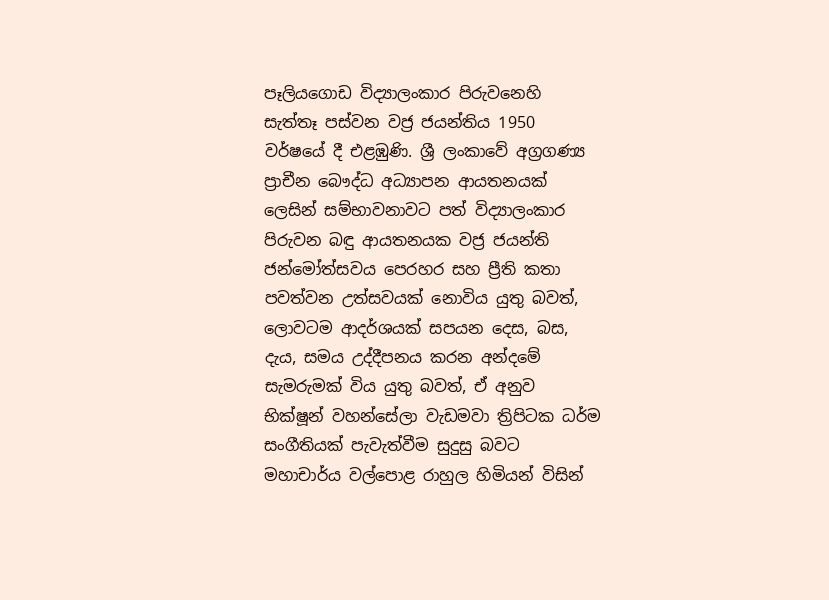පෑලියගොඩ විද්‍යාලංකාර පිරුවනෙහි සැත්තෑ පස්වන වජ්‍ර ජයන්තිය 1950 වර්ෂයේ දී එළඹුණි. ශ්‍රී ලංකාවේ අග්‍රගණ්‍ය ප්‍රාචීන බෞද්ධ අධ්‍යාපන ආයතනයක් ලෙසින් සම්භාවනාවට පත් විද්‍යාලංකාර පිරුවන බඳු ආයතනයක වජ්‍ර ජයන්ති ජන්මෝත්සවය පෙරහර සහ ප්‍රීති කතා පවත්වන උත්සවයක් නොවිය යුතු බවත්, ලොවටම ආදර්ශයක් සපයන දෙස, බස, දැය, සමය උද්දීපනය කරන අන්දමේ සැමරුමක් විය යුතු බවත්, ඒ අනුව භික්ෂූන් වහන්සේලා වැඩමවා ත්‍රිපිටක ධර්ම සංගීතියක් පැවැත්වීම සුදුසු බවට මහාචාර්ය වල්පොළ රාහුල හිමියන් විසින්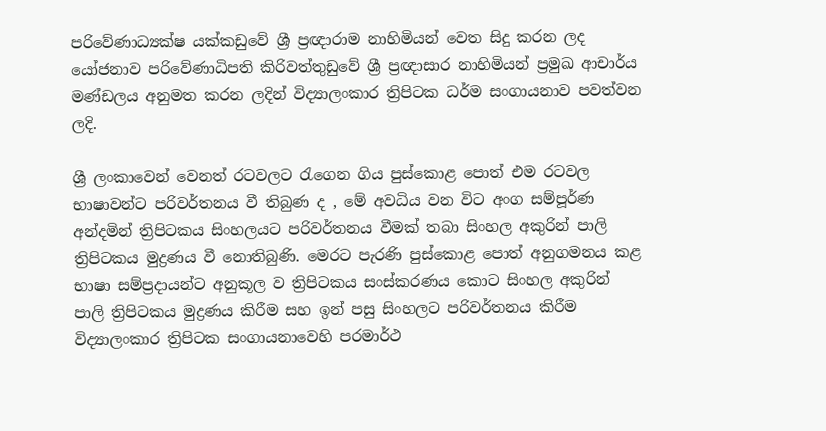පරිවේණාධ්‍යක්ෂ යක්කඩුවේ ශ්‍රී ප්‍රඥාරාම නාහිමියන් වෙත සිදු කරන ලද යෝජනාව පරිවේණාධිපති කිරිවත්තුඩුවේ ශ්‍රී ප්‍රඥාසාර නාහිමියන් ප්‍රමුඛ ආචාර්ය මණ්ඩලය අනුමත කරන ලදින් විද්‍යාලංකාර ත්‍රිපිටක ධර්ම සංගායනාව පවත්වන ලදි.

ශ්‍රී ලංකාවෙන් වෙනත් රටවලට රැගෙන ගිය පුස්කොළ පොත් එම රටවල භාෂාවන්ට පරිවර්තනය වී තිබුණ ද , මේ අවධිය වන විට අංග සම්පූර්ණ අන්දමින් ත්‍රිපිටකය සිංහලයට පරිවර්තනය වීමක් තබා සිංහල අකුරින් පාලි ත්‍රිපිටකය මුද්‍රණය වී නොතිබුණි. මෙරට පැරණි පුස්කොළ පොත් අනුගමනය කළ භාෂා සම්ප්‍රදායන්ට අනුකූල ව ත්‍රිපිටකය සංස්කරණය කොට සිංහල අකුරින් පාලි ත්‍රිපිටකය මුද්‍රණය කිරීම සහ ඉන් පසු සිංහලට පරිවර්තනය කිරීම විද්‍යාලංකාර ත්‍රිපිටක සංගායනාවෙහි පරමාර්ථ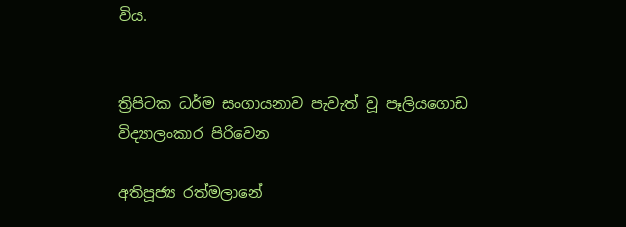විය.


ත්‍රිපිටක ධර්ම සංගායනාව පැවැත් වූ පෑලියගොඩ විද්‍යාලංකාර පිරිවෙන

අතිපූජ්‍ය රත්මලානේ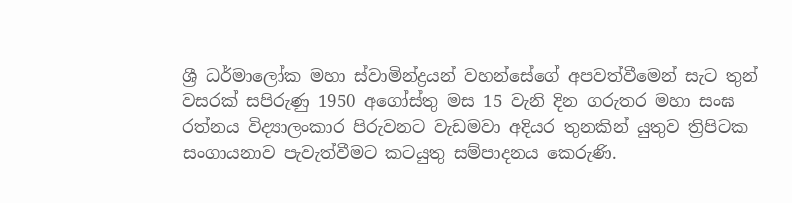ශ්‍රී ධර්මාලෝක මහා ස්වාමින්ද්‍රයන් වහන්සේගේ අපවත්වීමෙන් සැට තුන් වසරක් සපිරුණු 1950 අගෝස්තු මස 15 වැනි දින ගරුතර මහා සංඝ රත්නය විද්‍යාලංකාර පිරුවනට වැඩමවා අදියර තුනකින් යුතුව ත්‍රිපිටක සංගායනාව පැවැත්වීමට කටයුතු සම්පාදනය කෙරුණි.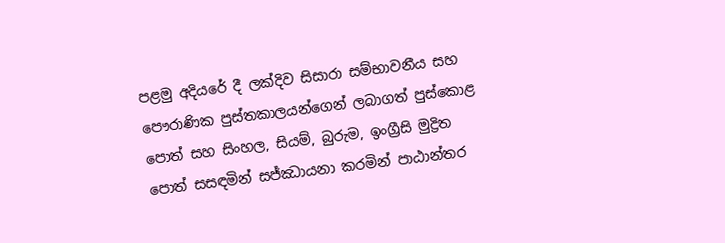පළමු අදියරේ දී ලක්දිව සිසාරා සම්භාවනීය සහ පෞරාණික පුස්තකාලයන්ගෙන් ලබාගත් පුස්කොළ පොත් සහ සිංහල, සියම්, බුරුම, ඉංග්‍රීසි මුද්‍රිත පොත් සසඳමින් සජ්ඣායනා කරමින් පාඨාන්තර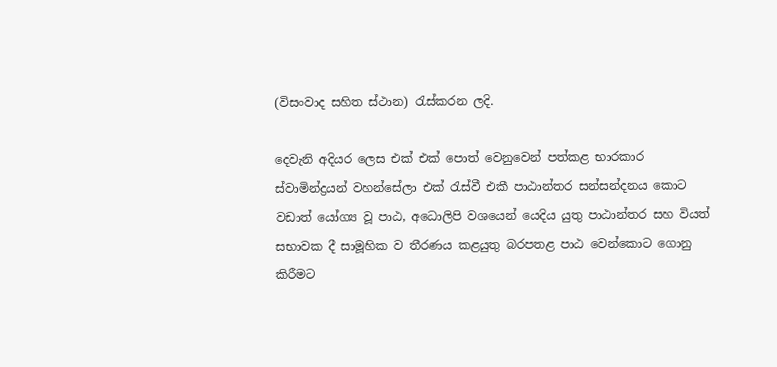(විසංවාද සහිත ස්ථාන) රැස්කරන ලදි.

දෙවැනි අදියර ලෙස එක් එක් පොත් වෙනුවෙන් පත්කළ භාරකාර ස්වාමින්ද්‍රයන් වහන්සේලා එක් රැස්වී එකී පාඨාන්තර සන්සන්දනය කොට වඩාත් යෝග්‍ය වූ පාඨ, අධොලිපි වශයෙන් යෙදිය යුතු පාඨාන්තර සහ වියත් සභාවක දී සාමූහික ව තීරණය කළයුතු බරපතළ පාඨ වෙන්කොට ගොනු කිරීමට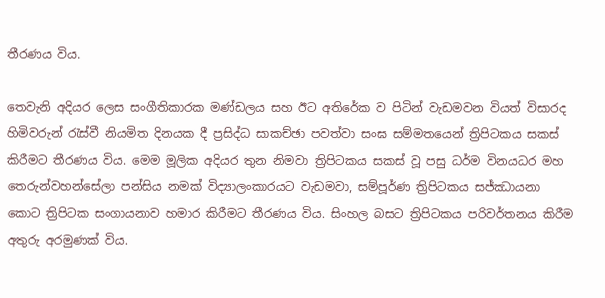තීරණය විය.

තෙවැනි අදියර ලෙස සංගීතිකාරක මණ්ඩලය සහ ඊට අතිරේක ව පිටින් වැඩමවන වියත් විසාරද හිමිවරුන් රැස්වී නියමිත දිනයක දී ප්‍රසිද්ධ සාකච්ඡා පවත්වා සංඝ සම්මතයෙන් ත්‍රිපිටකය සකස් කිරීමට තීරණය විය. මෙම මූලික අදියර තුන නිමවා ත්‍රිපිටකය සකස් වූ පසු ධර්ම විනයධර මහ තෙරුන්වහන්සේලා පන්සිය නමක් විද්‍යාලංකාරයට වැඩමවා, සම්පූර්ණ ත්‍රිපිටකය සජ්ඣායනා කොට ත්‍රිපිටක සංගායනාව හමාර කිරීමට තීරණය විය. සිංහල බසට ත්‍රිපිටකය පරිවර්තනය කිරීම අතුරු අරමුණක් විය.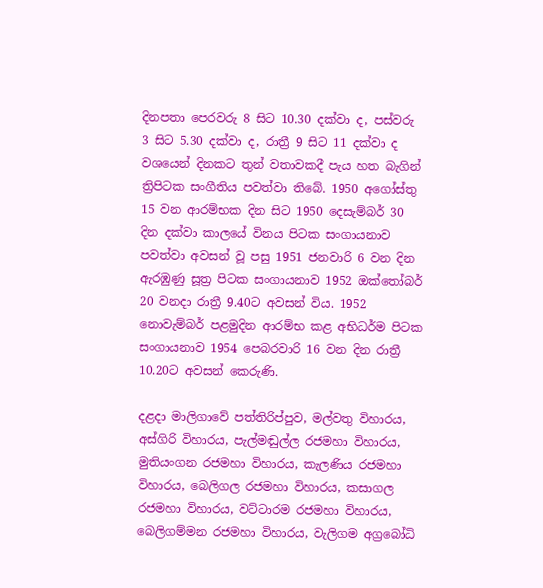දිනපතා පෙරවරු 8 සිට 10.30 දක්වා ද, පස්වරු 3 සිට 5.30 දක්වා ද, රාත්‍රී 9 සිට 11 දක්වා ද වශයෙන් දිනකට තුන් වතාවකදී පැය හත බැගින් ත්‍රිපිටක සංගීතිය පවත්වා තිබේ. 1950 අගෝස්තු 15 වන ආරම්භක දින සිට 1950 දෙසැම්බර් 30 දින දක්වා කාලයේ විනය පිටක සංගායනාව පවත්වා අවසන් වූ පසු 1951 ජනවාරි 6 වන දින ඇරඹුණු සූත්‍ර පිටක සංගායනාව 1952 ඔක්තෝබර් 20 වනදා රාත්‍රී 9.40ට අවසන් විය. 1952 නොවැම්බර් පළමුදින ආරම්භ කළ අභිධර්ම පිටක සංගායනාව 1954 පෙබරවාරි 16 වන දින රාත්‍රී 10.20ට අවසන් කෙරුණි.

දළදා මාලිගාවේ පත්තිරිප්පුව, මල්වතු විහාරය, අස්ගිරි විහාරය, පැල්මඬුල්ල රජමහා විහාරය, මුතියංගන රජමහා විහාරය, කැලණිය රජමහා විහාරය, බෙලිගල රජමහා විහාරය, කසාගල රජමහා විහාරය, වට්ටාරම රජමහා විහාරය, බෙලිගම්මන රජමහා විහාරය, වැලිගම අග්‍රබෝධි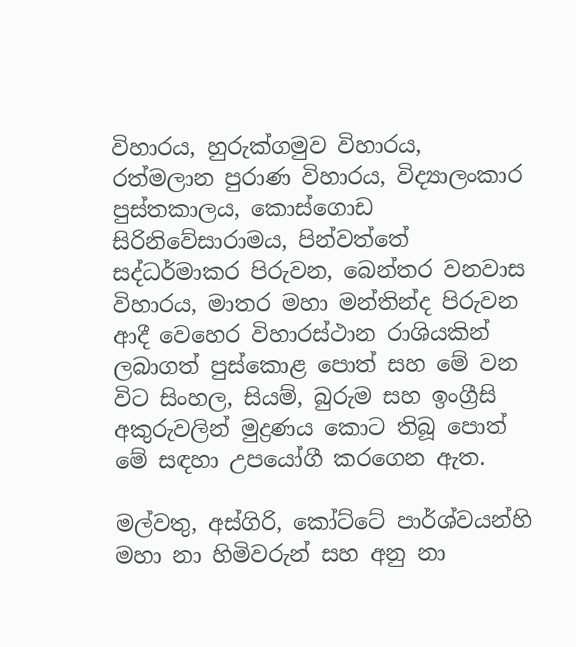විහාරය, හුරුක්ගමුව විහාරය, රත්මලාන පුරාණ විහාරය, විද්‍යාලංකාර පුස්තකාලය, කොස්ගොඩ සිරිනිවේසාරාමය, පින්වත්තේ සද්ධර්මාකර පිරුවන, බෙන්තර වනවාස විහාරය, මාතර මහා මන්තින්ද පිරුවන ආදී වෙහෙර විහාරස්ථාන රාශියකින් ලබාගත් පුස්කොළ පොත් සහ මේ වන විට සිංහල, සියම්, බුරුම සහ ඉංග්‍රීසි අකුරුවලින් මුද්‍රණය කොට තිබූ පොත් මේ සඳහා උපයෝගී කරගෙන ඇත.

මල්වතු, අස්ගිරි, කෝට්ටේ පාර්ශ්වයන්හි මහා නා හිමිවරුන් සහ අනු නා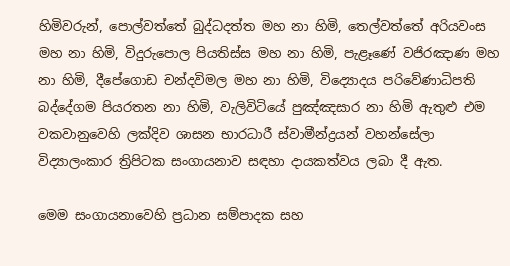හිමිවරුන්, පොල්වත්තේ බුද්ධදත්ත මහ නා හිමි, තෙල්වත්තේ අරියවංස මහ නා හිමි, විදුරුපොල පියතිස්ස මහ නා හිමි, පැළෑණේ වජිරඤාණ මහ නා හිමි, දීපේගොඩ චන්දවිමල මහ නා හිමි, විද්‍යොදය පරිවේණාධිපති බද්දේගම පියරතන නා හිමි, වැලිවිටියේ පුඤ්ඤසාර නා හිමි ඇතුළු එම වකවානුවෙහි ලක්දිව ශාසන භාරධාරී ස්වාමීන්ද්‍රයන් වහන්සේලා විද්‍යාලංකාර ත්‍රිපිටක සංගායනාව සඳහා දායකත්වය ලබා දී ඇත.

මෙම සංගායනාවෙහි ප්‍රධාන සම්පාදක සහ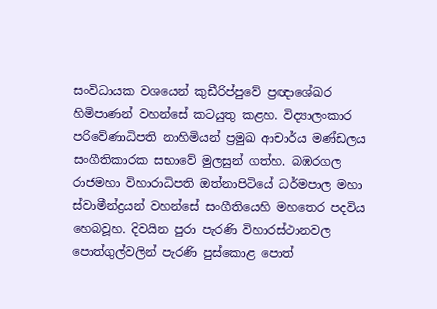සංවිධායක වශයෙන් කුඩීරිප්පුවේ ප්‍රඥාශේඛර හිමිපාණන් වහන්සේ කටයුතු කළහ. විද්‍යාලංකාර පරිවේණාධිපති නාහිමියන් ප්‍රමුඛ ආචාර්ය මණ්ඩලය සංගීතිකාරක සභාවේ මුලසුන් ගත්හ. බඹරගල රාජමහා විහාරාධිපති ඔත්නාපිටියේ ධර්මපාල මහා ස්වාමීන්ද්‍රයන් වහන්සේ සංගීතියෙහි මහතෙර පදවිය හෙබවූහ. දිවයින පුරා පැරණි විහාරස්ථානවල පොත්ගුල්වලින් පැරණි පුස්කොළ පොත්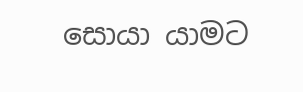සොයා යාමට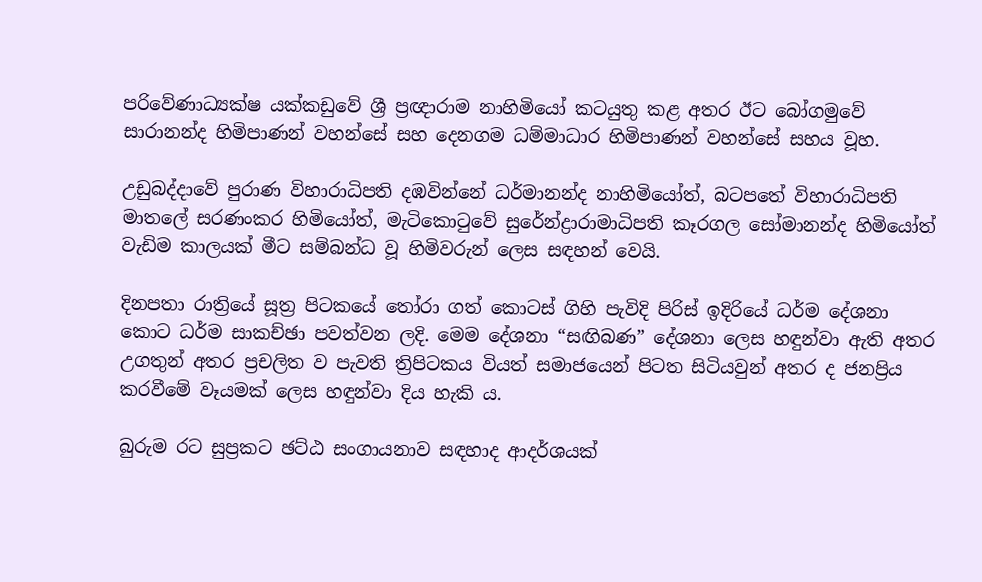පරිවේණාධ්‍යක්ෂ යක්කඩුවේ ශ්‍රී ප්‍රඥාරාම නාහිමියෝ කටයුතු කළ අතර ඊට බෝගමුවේ සාරානන්ද හිමිපාණන් වහන්සේ සහ දෙනගම ධම්මාධාර හිමිපාණන් වහන්සේ සහය වූහ.

උඩුබද්දාවේ පුරාණ විහාරාධිපති දඹවින්නේ ධර්මානන්ද නාහිමියෝත්, බටපතේ විහාරාධිපති මාතලේ සරණංකර හිමියෝත්, මැටිකොටුවේ සුරේන්ද්‍රාරාමාධිපති කෑරගල සෝමානන්ද හිමියෝත් වැඩිම කාලයක් මීට සම්බන්ධ වූ හිමිවරුන් ලෙස සඳහන් වෙයි.

දිනපතා රාත්‍රියේ සූත්‍ර පිටකයේ තෝරා ගත් කොටස් ගිහි පැවිදි පිරිස් ඉදිරියේ ධර්ම දේශනා කොට ධර්ම සාකච්ඡා පවත්වන ලදි. මෙම දේශනා “සඟිබණ” දේශනා ලෙස හඳුන්වා ඇති අතර උගතුන් අතර ප්‍රචලිත ව පැවති ත්‍රිපිටකය වියත් සමාජයෙන් පිටත සිටියවුන් අතර ද ජනප්‍රිය කරවීමේ වෑයමක් ලෙස හඳුන්වා දිය හැකි ය.

බුරුම රට සුප්‍රකට ඡට්ඨ සංගායනාව සඳහාද ආදර්ශයක්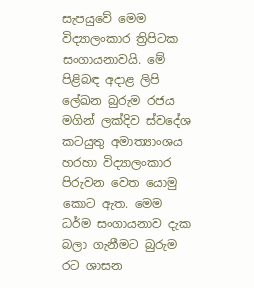සැපයුවේ මෙම විද්‍යාලංකාර ත්‍රිපිටක සංගායනාවයි. මේ පිළිබඳ අදාළ ලිපි ලේඛන බුරුම රජය මගින් ලක්දිව ස්වදේශ කටයුතු අමාත්‍යාංශය හරහා විද්‍යාලංකාර පිරුවන වෙත යොමු කොට ඇත. මෙම ධර්ම සංගායනාව දැක බලා ගැනීමට බුරුම රට ශාසන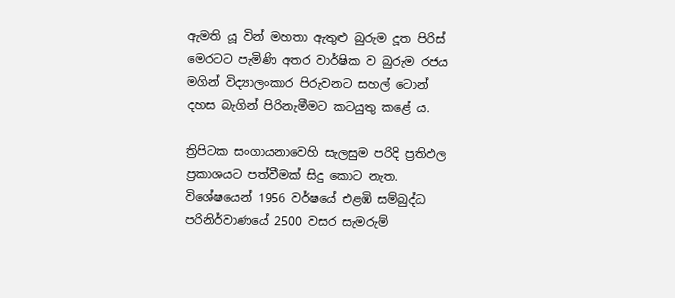ඇමති යූ වින් මහතා ඇතුළු බුරුම දූත පිරිස් මෙරටට පැමිණි අතර වාර්ෂික ව බුරුම රජය මගින් විද්‍යාලංකාර පිරුවනට සහල් ටොන් දහස බැගින් පිරිනැමීමට කටයුතු කළේ ය.

ත්‍රිපිටක සංගායනාවෙහි සැලසුම පරිදි ප්‍රතිඵල ප්‍රකාශයට පත්වීමක් සිදු කොට නැත. විශේෂයෙන් 1956 වර්ෂයේ එළඹි සම්බුද්ධ පරිනිර්වාණයේ 2500 වසර සැමරුම්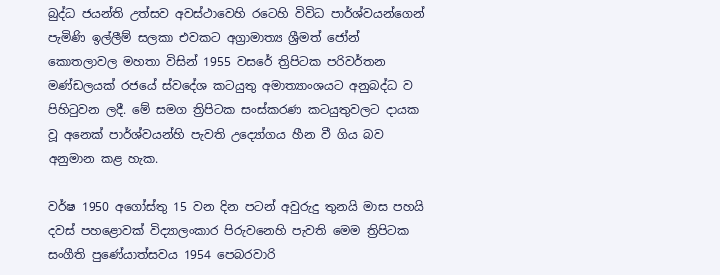බුද්ධ ජයන්ති උත්සව අවස්ථාවෙහි රටෙහි විවිධ පාර්ශ්වයන්ගෙන් පැමිණි ඉල්ලීම් සලකා එවකට අග්‍රාමාත්‍ය ශ්‍රීමත් ජෝන් කොතලාවල මහතා විසින් 1955 වසරේ ත්‍රිපිටක පරිවර්තන මණ්ඩලයක් රජයේ ස්වදේශ කටයුතු අමාත්‍යාංශයට අනුබද්ධ ව පිහිටුවන ලදී. මේ සමග ත්‍රිපිටක සංස්කරණ කටයුතුවලට දායක වූ අනෙක් පාර්ශ්වයන්හි පැවති උද්‍යෝගය හීන වී ගිය බව අනුමාන කළ හැක.

වර්ෂ 1950 අගෝස්තු 15 වන දින පටන් අවුරුදු තුනයි මාස පහයි දවස් පහළොවක් විද්‍යාලංකාර පිරුවනෙහි පැවති මෙම ත්‍රිපිටක සංගීති පුණේ‍යාත්සවය 1954 පෙබරවාරි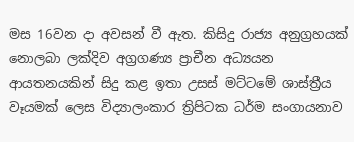මස 16වන දා අවසන් වී ඇත. කිසිදු රාජ්‍ය අනුග්‍රහයක් නොලබා ලක්දිව අග්‍රගණ්‍ය ප්‍රාචීන අධ්‍යයන ආයතනයකින් සිදු කළ ඉතා උසස් මට්ටමේ ශාස්ත්‍රීය වෑයමක් ලෙස විද්‍යාලංකාර ත්‍රිපිටක ධර්ම සංගායනාව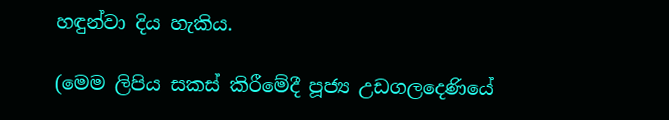හඳුන්වා දිය හැකිය.

(මෙම ලිපිය සකස් කිරීමේදී පූජ්‍ය උඩගලදෙණියේ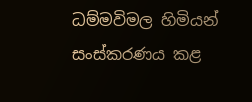ධම්මවිමල හිමියන් සංස්කරණය කළ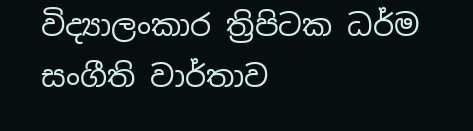විද්‍යාලංකාර ත්‍රිපිටක ධර්ම සංගීති වාර්තාව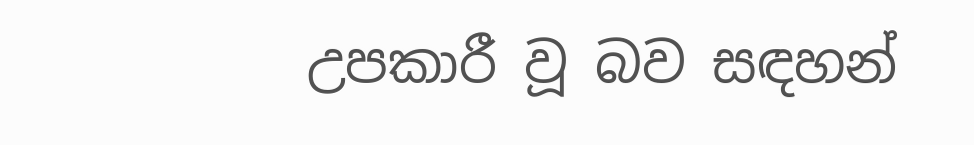උපකාරී වූ බව සඳහන්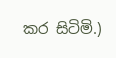කර සිටිමි.)